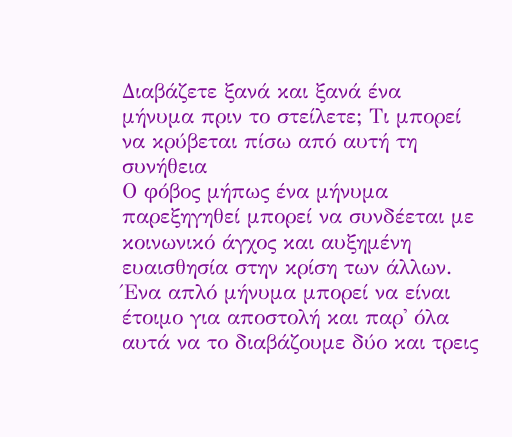Διαβάζετε ξανά και ξανά ένα μήνυμα πριν το στείλετε; Τι μπορεί να κρύβεται πίσω από αυτή τη συνήθεια
Ο φόβος μήπως ένα μήνυμα παρεξηγηθεί μπορεί να συνδέεται με κοινωνικό άγχος και αυξημένη ευαισθησία στην κρίση των άλλων.
Ένα απλό μήνυμα μπορεί να είναι έτοιμο για αποστολή και παρ' όλα αυτά να το διαβάζουμε δύο και τρεις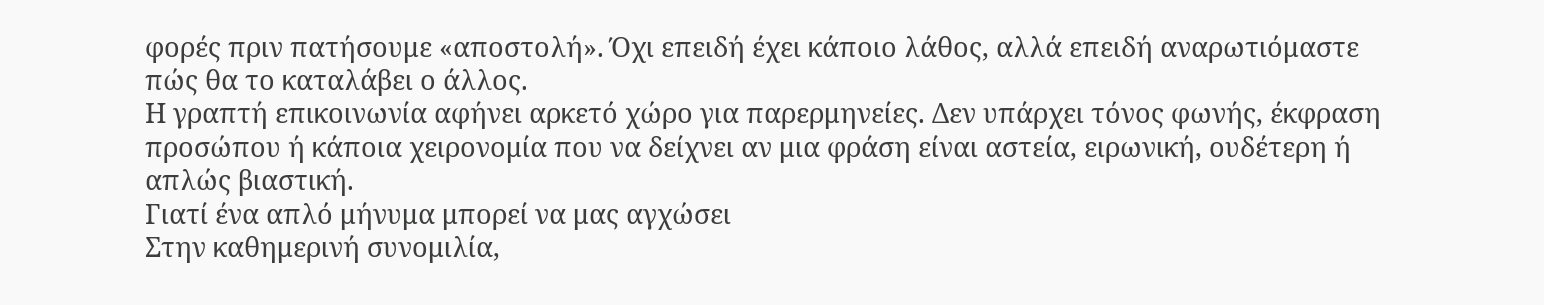φορές πριν πατήσουμε «αποστολή». Όχι επειδή έχει κάποιο λάθος, αλλά επειδή αναρωτιόμαστε πώς θα το καταλάβει ο άλλος.
Η γραπτή επικοινωνία αφήνει αρκετό χώρο για παρερμηνείες. Δεν υπάρχει τόνος φωνής, έκφραση προσώπου ή κάποια χειρονομία που να δείχνει αν μια φράση είναι αστεία, ειρωνική, ουδέτερη ή απλώς βιαστική.
Γιατί ένα απλό μήνυμα μπορεί να μας αγχώσει
Στην καθημερινή συνομιλία,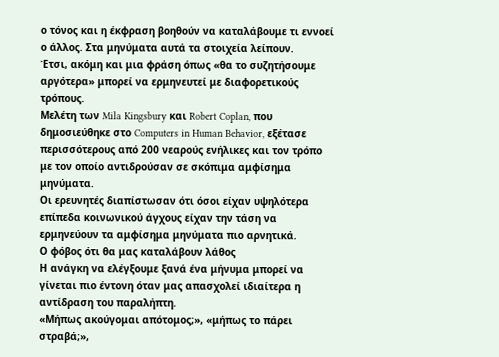ο τόνος και η έκφραση βοηθούν να καταλάβουμε τι εννοεί ο άλλος. Στα μηνύματα αυτά τα στοιχεία λείπουν.
Έτσι, ακόμη και μια φράση όπως «θα το συζητήσουμε αργότερα» μπορεί να ερμηνευτεί με διαφορετικούς τρόπους.
Μελέτη των Mila Kingsbury και Robert Coplan, που δημοσιεύθηκε στο Computers in Human Behavior, εξέτασε περισσότερους από 200 νεαρούς ενήλικες και τον τρόπο με τον οποίο αντιδρούσαν σε σκόπιμα αμφίσημα μηνύματα.
Οι ερευνητές διαπίστωσαν ότι όσοι είχαν υψηλότερα επίπεδα κοινωνικού άγχους είχαν την τάση να ερμηνεύουν τα αμφίσημα μηνύματα πιο αρνητικά.
Ο φόβος ότι θα μας καταλάβουν λάθος
Η ανάγκη να ελέγξουμε ξανά ένα μήνυμα μπορεί να γίνεται πιο έντονη όταν μας απασχολεί ιδιαίτερα η αντίδραση του παραλήπτη.
«Μήπως ακούγομαι απότομος;», «μήπως το πάρει στραβά;»,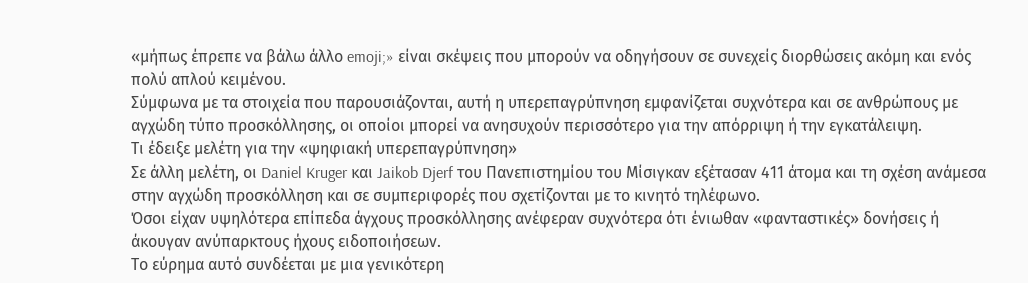«μήπως έπρεπε να βάλω άλλο emoji;» είναι σκέψεις που μπορούν να οδηγήσουν σε συνεχείς διορθώσεις ακόμη και ενός πολύ απλού κειμένου.
Σύμφωνα με τα στοιχεία που παρουσιάζονται, αυτή η υπερεπαγρύπνηση εμφανίζεται συχνότερα και σε ανθρώπους με αγχώδη τύπο προσκόλλησης, οι οποίοι μπορεί να ανησυχούν περισσότερο για την απόρριψη ή την εγκατάλειψη.
Τι έδειξε μελέτη για την «ψηφιακή υπερεπαγρύπνηση»
Σε άλλη μελέτη, οι Daniel Kruger και Jaikob Djerf του Πανεπιστημίου του Μίσιγκαν εξέτασαν 411 άτομα και τη σχέση ανάμεσα στην αγχώδη προσκόλληση και σε συμπεριφορές που σχετίζονται με το κινητό τηλέφωνο.
Όσοι είχαν υψηλότερα επίπεδα άγχους προσκόλλησης ανέφεραν συχνότερα ότι ένιωθαν «φανταστικές» δονήσεις ή άκουγαν ανύπαρκτους ήχους ειδοποιήσεων.
Το εύρημα αυτό συνδέεται με μια γενικότερη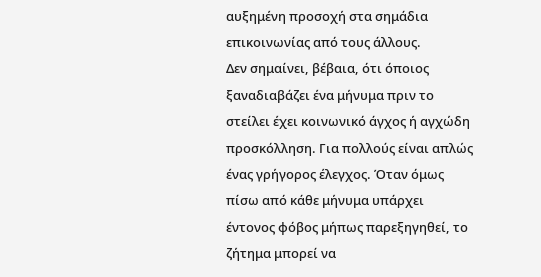αυξημένη προσοχή στα σημάδια επικοινωνίας από τους άλλους.
Δεν σημαίνει, βέβαια, ότι όποιος ξαναδιαβάζει ένα μήνυμα πριν το στείλει έχει κοινωνικό άγχος ή αγχώδη προσκόλληση. Για πολλούς είναι απλώς ένας γρήγορος έλεγχος. Όταν όμως πίσω από κάθε μήνυμα υπάρχει έντονος φόβος μήπως παρεξηγηθεί, το ζήτημα μπορεί να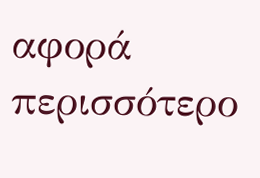αφορά περισσότερο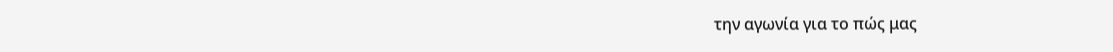την αγωνία για το πώς μας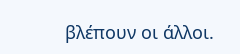βλέπουν οι άλλοι.